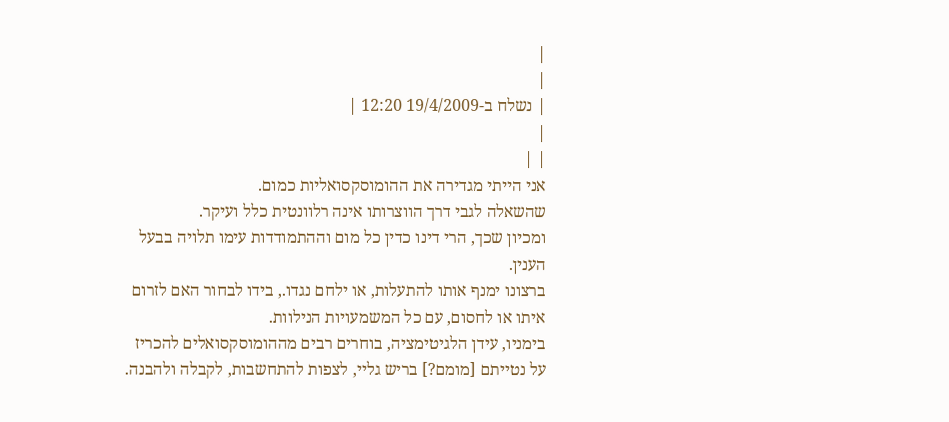|
|
| נשלח ב-19/4/2009 12:20 |
|
| |
אני הייתי מגדירה את ההומוסקסואליות כמום.
שהשאלה לגבי דרך הווצרותו אינה רלוונטית כלל ועיקר.
ומכיון שכך, הרי דינו כדין כל מום וההתמודדות עימו תלויה בבעל הענין.
ברצונו ימנף אותו להתעלות, או ילחם נגדו., בידו לבחור האם לזרום איתו או לחסום, עם כל המשמעויות הנילוות.
בימניו, עידן הלגיטימציה, בוחרים רבים מההומוסקסואלים להכריז על נטייתם [מומם?] בריש גליי, לצפות להתחשבות, לקבלה ולהבנה.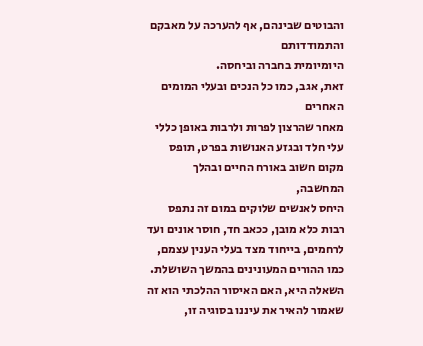והבוטים שבינהם, אף להערכה על מאבקם והתמודדותם
היומיומית בחברה וביחסה.
זאת, אגב, כמו כל הנכים ובעלי המומים האחרים
מאחר שהרצון לפרות ולרבות באופן כללי עלי חלד ובגזע האנושות בפרט, תופס מקום חשוב באורח החיים ובהלך המחשבה,
היחס לאנשים שלוקים במום זה נתפס רבות כלא מובן, ככאב חד, חוסר אונים ועד לרחמים, בייחוד מצד בעלי הענין עצמם, כמו ההורים המעונינים בהמשך השושלת.
השאלה היא, האם האיסור ההלכתי הוא זה שאמור להאיר את עיננו בסוגיה זו,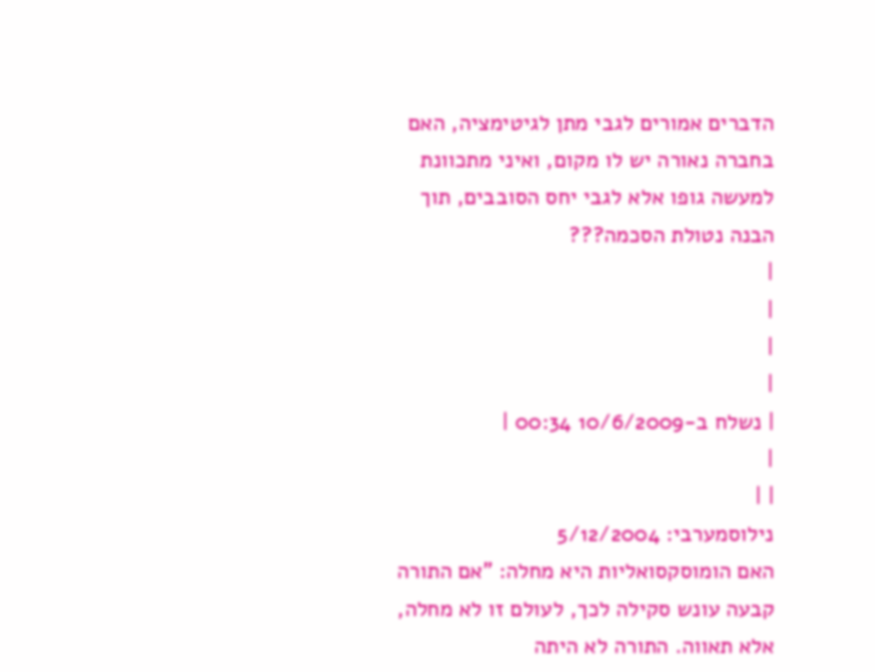הדברים אמורים לגבי מתן לגיטימציה, האם בחברה נאורה יש לו מקום, ואיני מתכוונת למעשה גופו אלא לגבי יחס הסובבים, תוך הבנה נטולת הסכמה???
|
|
|
|
| נשלח ב-10/6/2009 00:34 |
|
| |
נילוסמערבי: 5/12/2004
האם הומוסקסואליות היא מחלה: "אם התורה קבעה עונש סקילה לכך, לעולם זו לא מחלה, אלא תאווה. התורה לא היתה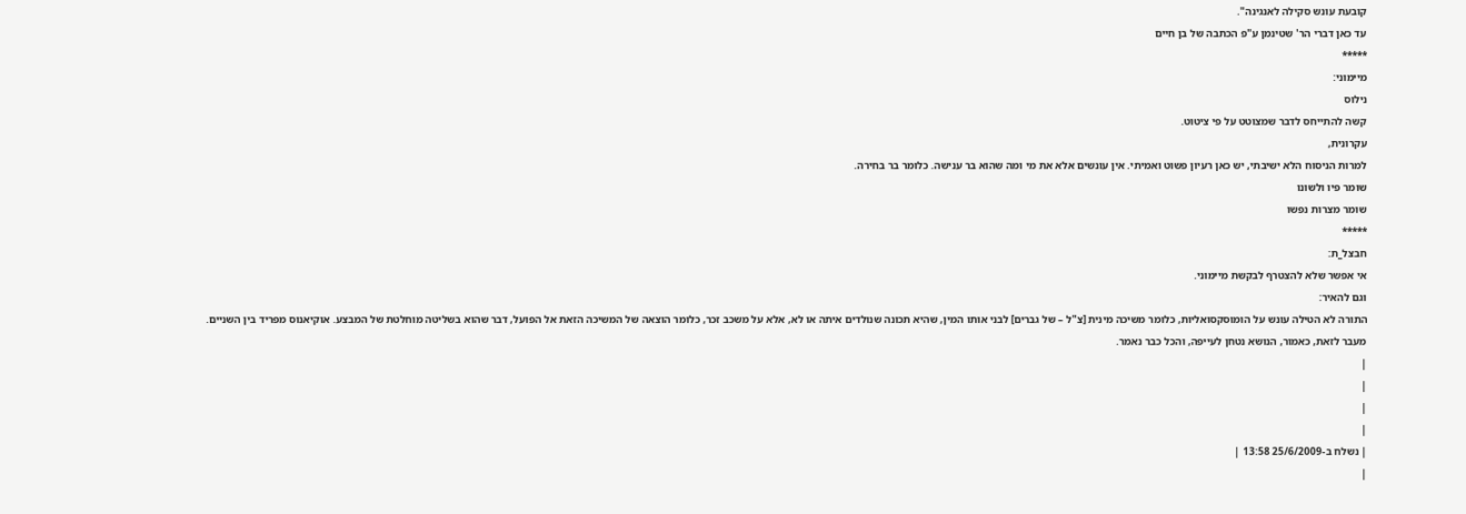קובעת עונש סקילה לאנגינה".
עד כאן דברי הר' שטינמן ע"פ הכתבה של בן חיים
*****
מיימוני:
נילוס
קשה להתייחס לדבר שמצוטט על פי ציטוט.
עקרונית,
למרות הניסוח הלא ישיבתי, יש כאן רעיון פשוט ואמיתי. אין עונשים אלא את מי ומה שהוא בר ענישה. כלומר בר בחירה.
שומר פיו ולשונו
שומר מצרות נפשו
*****
חבצל_ת:
אי אפשר שלא להצטרף לבקשת מיימוני.
וגם להאיר:
התורה לא הטילה עונש על הומוסקסואליות, כלומר משיכה מינית [צ"ל – של גברים] לבני אותו המין, שהיא תכונה שנולדים איתה או לא, אלא על משכב זכר, כלומר הוצאה של המשיכה הזאת אל הפועל, דבר שהוא בשליטה מוחלטת של המבצע. אוקיאנוס מפריד בין השניים.
מעבר לזאת, כאמור, הנושא נטחן לעייפה, והכל כבר נאמר.
|
|
|
|
| נשלח ב-25/6/2009 13:58 |
|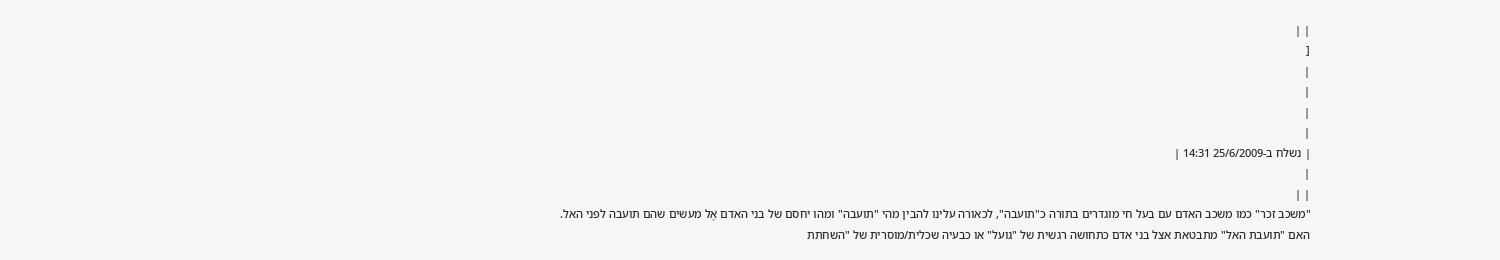| |
[
|
|
|
|
| נשלח ב-25/6/2009 14:31 |
|
| |
"משכב זכר" כמו משכב האדם עם בעל חי מוגדרים בתורה כ"תועבה", לכאורה עלינו להבין מהי "תועבה" ומהו יחסם של בני האדם אֶל מעשים שהם תועבה לפני האל.
האם "תועבת האל" מתבטאת אצל בני אדם כתחושה רגשית של "גועל" או כבעיה שכלית/מוסרית של "השחתת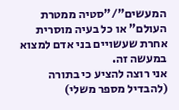המעשים"/"סטיה ממטרת העולם" או כל בעיה מוסרית אחרת שעשויים בני אדם למצוא במעשה זה.
אני רוצה להציע כי בתורה (להבדיל מספר משלי)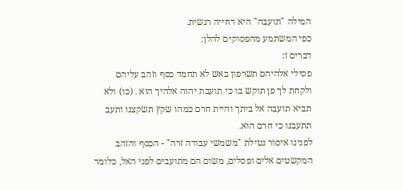המילה "תועבה" היא דחייה רגשית.
כפי המשתמע מהפסוקים להלן:
דברים ז:
פסילי אלהיהם תשרפון באש לא תחמד כסף וזהב עליהם ולקחת לך פן תוקש בו כי תועבת יהוה אלהיך הוא . (כו) ולא תביא תועבה אל ביתך והיית חרם כמהו שקץ תשקצנו ותעב תתעבנו כי חרם הוא.
לפנינו איסור נטילת "משמשי עבודה זרה" - הכסף והזהב המקשטים אלים ופסלים, משום הם מתועבים לפני האל, כלומר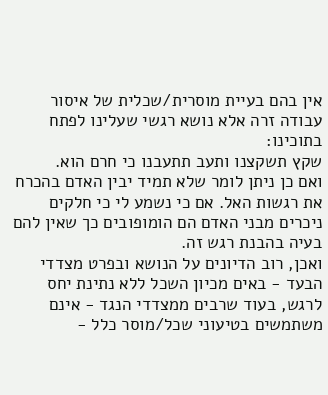אין בהם בעיית מוסרית/שכלית של איסור עבודה זרה אלא נושא רגשי שעלינו לפתח בתוכינו:
שקץ תשקצנו ותעב תתעבנו כי חרם הוא.
ואם כן ניתן לומר שלא תמיד יבין האדם בהכרח את רגשות האל. אם כי נשמע לי כי חלקים ניכרים מבני האדם הם הומופובים כך שאין להם בעיה בהבנת רגש זה.
ואכן, רוב הדיונים על הנושא ובפרט מצדדי הבעד - באים מכיון השכל ללא נתינת יחס לרגש, בעוד שרבים ממצדדי הנגד - אינם משתמשים בטיעוני שכל/מוסר כלל -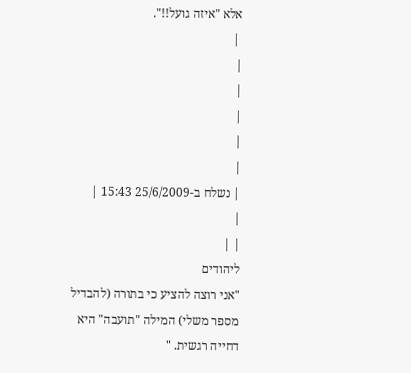אלא "איזה גועל!!".
 |
|
|
|
|
|
| נשלח ב-25/6/2009 15:43 |
|
| |
ליהודים
"אני רוצה להציע כי בתורה (להבדיל מספר משלי) המילה "תועבה" היא דחייה רגשית. "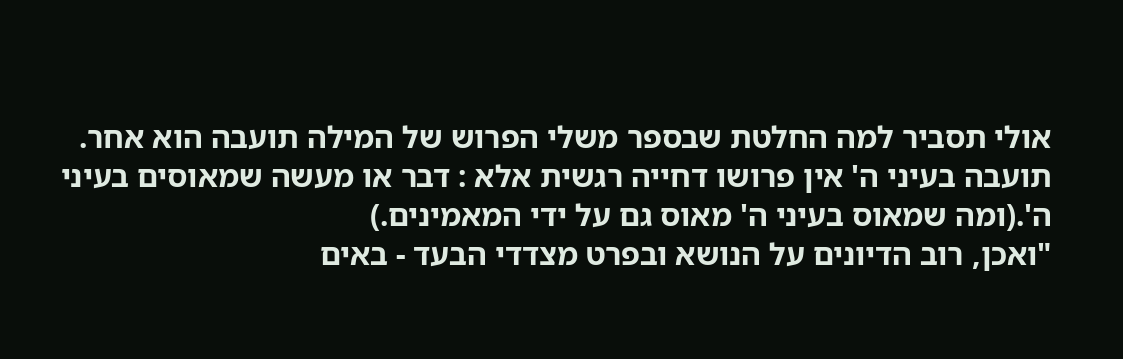אולי תסביר למה החלטת שבספר משלי הפרוש של המילה תועבה הוא אחר.
תועבה בעיני ה' אין פרושו דחייה רגשית אלא : דבר או מעשה שמאוסים בעיני ה'.(ומה שמאוס בעיני ה' מאוס גם על ידי המאמינים.)
"ואכן, רוב הדיונים על הנושא ובפרט מצדדי הבעד - באים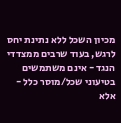מכיון השכל ללא נתינת יחס לרגש, בעוד שרבים ממצדדי הנגד - אינם משתמשים בטיעוני שכל/מוסר כלל - אלא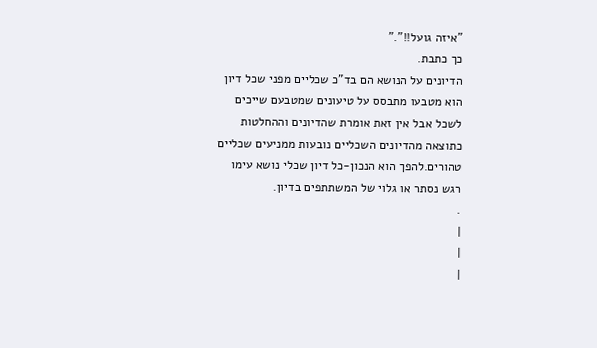"איזה גועל!!"."
כך כתבת.
הדיונים על הנושא הם בד"כ שכליים מפני שכל דיון הוא מטבעו מתבסס על טיעונים שמטבעם שייכים לשכל אבל אין זאת אומרת שהדיונים וההחלטות כתוצאה מהדיונים השכליים נובעות ממניעים שכליים טהורים.להפך הוא הנכון-כל דיון שכלי נושא עימו רגש נסתר או גלוי של המשתתפים בדיון.
.
|
|
|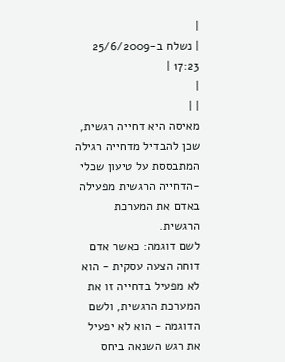|
| נשלח ב-25/6/2009 17:23 |
|
| |
מאיסה היא דחייה רגשית, שכן להבדיל מדחייה רגילה המתבססת על טיעון שכלי -הדחייה הרגשית מפעילה באדם את המערכת הרגשית.
לשם דוגמה: כאשר אדם דוחה הצעה עסקית - הוא לא מפעיל בדחייה זו את המערכת הרגשית, ולשם הדוגמה - הוא לא יפעיל את רגש השנאה ביחס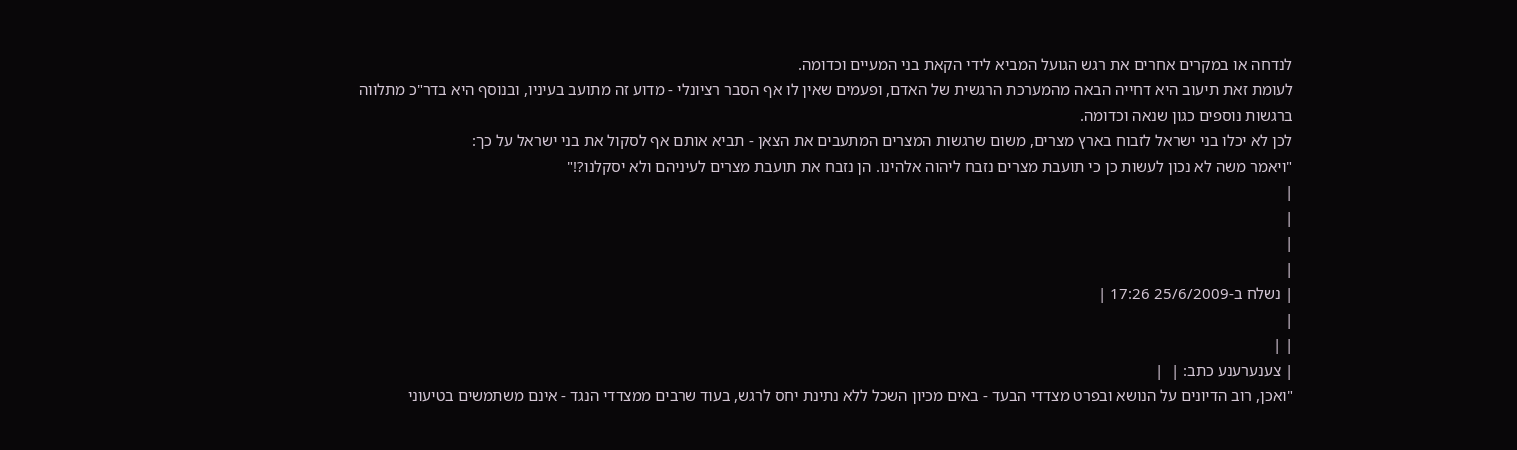לנדחה או במקרים אחרים את רגש הגועל המביא לידי הקאת בני המעיים וכדומה.
לעומת זאת תיעוב היא דחייה הבאה מהמערכת הרגשית של האדם, ופעמים שאין לו אף הסבר רציונלי - מדוע זה מתועב בעיניו, ובנוסף היא בדר"כ מתלווה ברגשות נוספים כגון שנאה וכדומה.
לכן לא יכלו בני ישראל לזבוח בארץ מצרים, משום שרגשות המצרים המתעבים את הצאן - תביא אותם אף לסקול את בני ישראל על כך:
"ויאמר משה לא נכון לעשות כן כי תועבת מצרים נזבח ליהוה אלהינו. הן נזבח את תועבת מצרים לעיניהם ולא יסקלנו?!"
|
|
|
|
| נשלח ב-25/6/2009 17:26 |
|
| |
| צענערענע כתב: |  |
"ואכן, רוב הדיונים על הנושא ובפרט מצדדי הבעד - באים מכיון השכל ללא נתינת יחס לרגש, בעוד שרבים ממצדדי הנגד - אינם משתמשים בטיעוני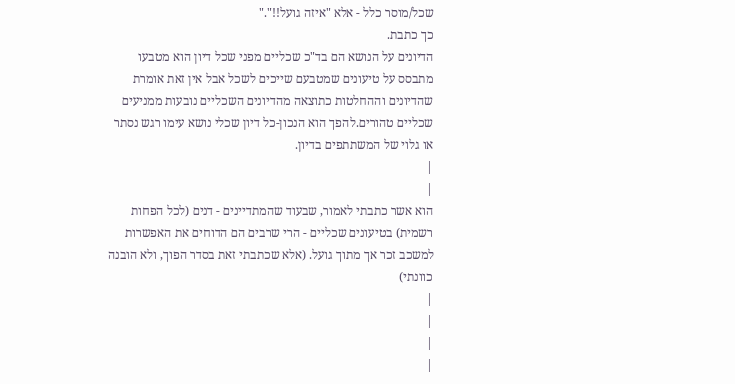שכל/מוסר כלל - אלא "איזה גועל!!"."
כך כתבת.
הדיונים על הנושא הם בד"כ שכליים מפני שכל דיון הוא מטבעו מתבסס על טיעונים שמטבעם שייכים לשכל אבל אין זאת אומרת שהדיונים וההחלטות כתוצאה מהדיונים השכליים נובעות ממניעים שכליים טהורים.להפך הוא הנכון-כל דיון שכלי נושא עימו רגש נסתר או גלוי של המשתתפים בדיון.
|
|
הוא אשר כתבתי לאמור, שבעוד שהמתדיינים - דנים (לכל הפחות רשמית) בטיעונים שכליים - הרי שרבים הם הדוחים את האפשרות למשכב זכר אך מתוך גועל. (אלא שכתבתי זאת בסדר הפוך, ולא הובנה כוונתי)
|
|
|
|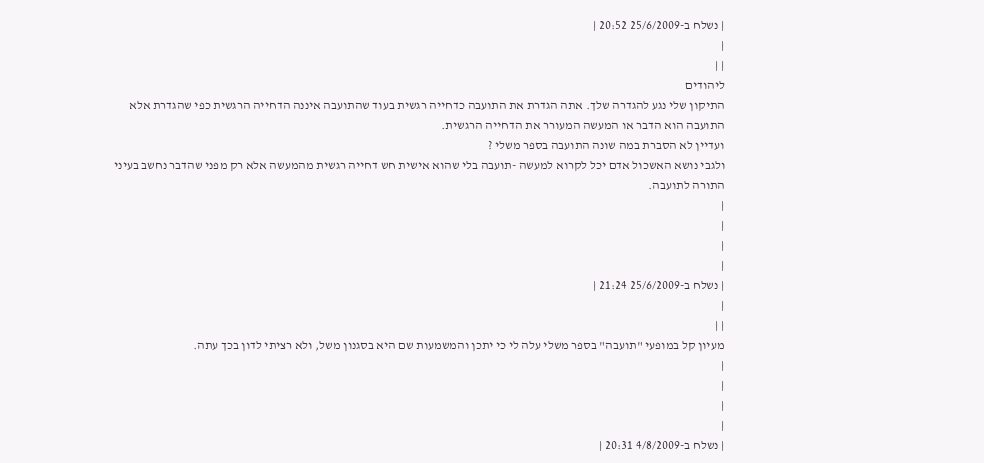| נשלח ב-25/6/2009 20:52 |
|
| |
ליהודים
התיקון שלי נגע להגדרה שלך. אתה הגדרת את התועבה כדחייה רגשית בעוד שהתועבה איננה הדחייה הרגשית כפי שהגדרת אלא התועבה הוא הדבר או המעשה המעורר את הדחייה הרגשית.
ועדיין לא הסברת במה שונה התועבה בספר משלי ?
ולגבי נושא האשכול אדם יכל לקרוא למעשה -תועבה בלי שהוא אישית חש דחייה רגשית מהמעשה אלא רק מפני שהדבר נחשב בעיני התורה לתועבה.
|
|
|
|
| נשלח ב-25/6/2009 21:24 |
|
| |
מעיון קל במופעי "תועבה" בספר משלי עלה לי כי יתכן והמשמעות שם היא בסגנון משל, ולא רציתי לדון בכך עתה.
|
|
|
|
| נשלח ב-4/8/2009 20:31 |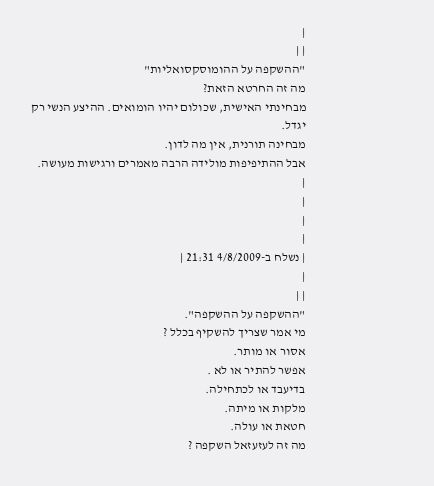|
| |
"ההשקפה על ההומוסקסואליות"
מה זה החרטא הזאת?
מבחינתי האישית, שכולום יהיו הומואים. ההיצע הנשי רק יגדל.
מבחינה תורנית, אין מה לדון.
אבל ההתיפיפות מולידה הרבה מאמרים ורגישות מעושה.
|
|
|
|
| נשלח ב-4/8/2009 21:31 |
|
| |
"ההשקפה על ההשקפה".
מי אמר שצריך להשקיף בכלל ?
אסור או מותר.
אפשר להתיר או לא .
בדיעבד או לכתחילה.
מלקות או מיתה.
חטאת או עולה.
מה זה לעזעזאל השקפה ?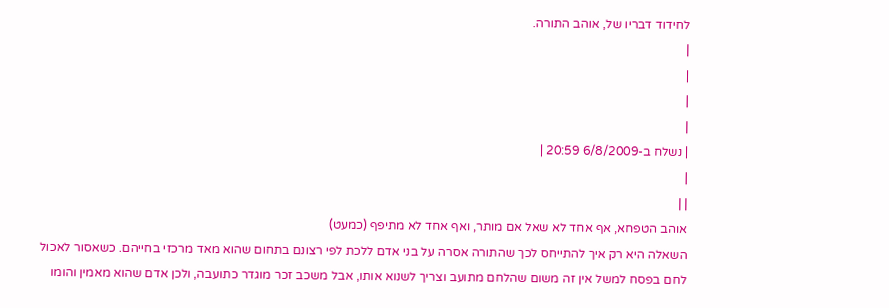לחידוד דבריו של, אוהב התורה.
|
|
|
|
| נשלח ב-6/8/2009 20:59 |
|
| |
אוהב הטפחא, אף אחד לא שאל אם מותר, ואף אחד לא מתיפף (כמעט)
השאלה היא רק איך להתייחס לכך שהתורה אסרה על בני אדם ללכת לפי רצונם בתחום שהוא מאד מרכזי בחייהם. כשאסור לאכול לחם בפסח למשל אין זה משום שהלחם מתועב וצריך לשנוא אותו, אבל משכב זכר מוגדר כתועבה, ולכן אדם שהוא מאמין והומו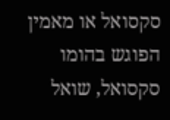סקסואל או מאמין הפוגש בהומו סקסואל, שואל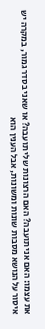את עצמו: האם אני תועבה? האם הרצונות שלי תועבה? או שאני בסדר גמור, במקרה יש איסור על הנושא מסבות שונות ומשונות, אבל הענין הוא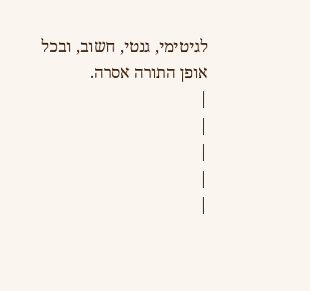לגיטימי, גנטי, חשוב, ובכל אופן התורה אסרה.
|
|
|
|
|